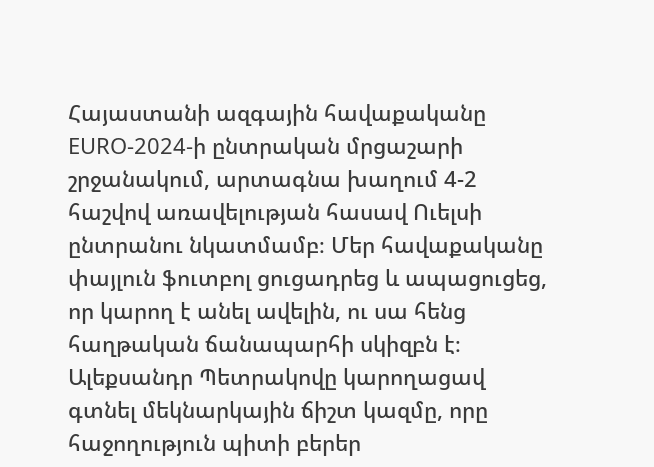Հայաստանի ազգային հավաքականը EURO-2024-ի ընտրական մրցաշարի շրջանակում, արտագնա խաղում 4-2 հաշվով առավելության հասավ Ուելսի ընտրանու նկատմամբ։ Մեր հավաքականը փայլուն ֆուտբոլ ցուցադրեց և ապացուցեց, որ կարող է անել ավելին, ու սա հենց հաղթական ճանապարհի սկիզբն է։
Ալեքսանդր Պետրակովը կարողացավ գտնել մեկնարկային ճիշտ կազմը, որը հաջողություն պիտի բերեր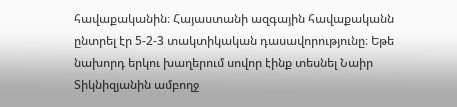հավաքականին։ Հայաստանի ազգային հավաքականն ընտրել էր 5-2-3 տակտիկական դասավորությունը։ Եթե նախորդ երկու խաղերում սովոր էինք տեսնել Նաիր Տիկնիզյանին ամբողջ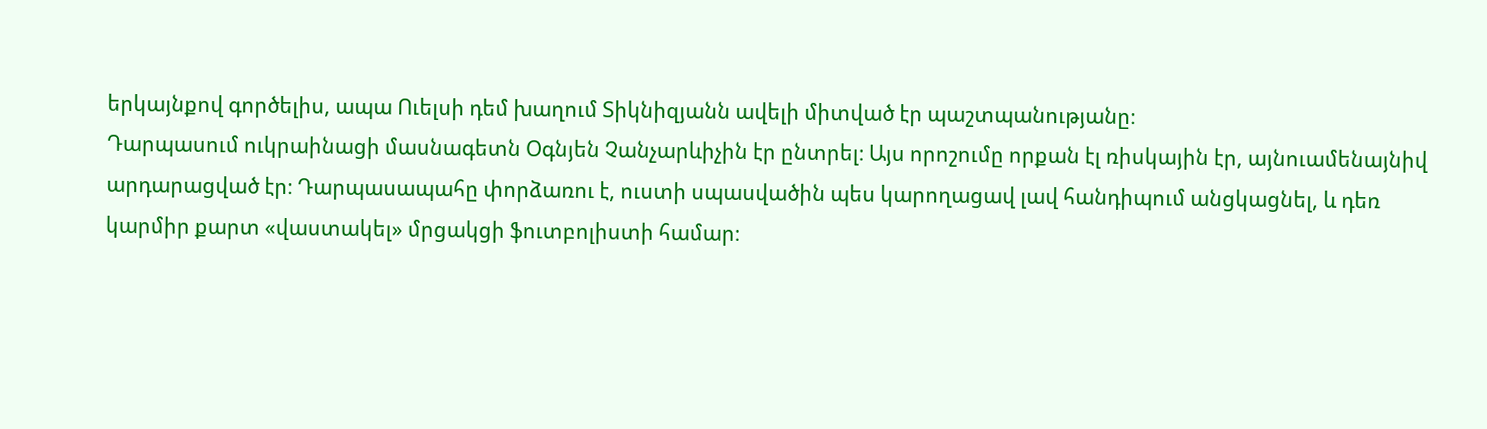երկայնքով գործելիս, ապա Ուելսի դեմ խաղում Տիկնիզյանն ավելի միտված էր պաշտպանությանը։
Դարպասում ուկրաինացի մասնագետն Օգնյեն Չանչարևիչին էր ընտրել։ Այս որոշումը որքան էլ ռիսկային էր, այնուամենայնիվ արդարացված էր։ Դարպասապահը փորձառու է, ուստի սպասվածին պես կարողացավ լավ հանդիպում անցկացնել, և դեռ կարմիր քարտ «վաստակել» մրցակցի ֆուտբոլիստի համար։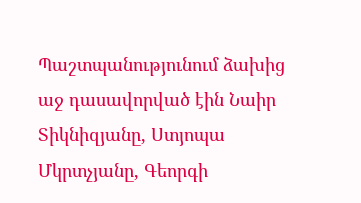Պաշտպանությունում ձախից աջ դասավորված էին Նաիր Տիկնիզյանը, Ստյոպա Մկրտչյանը, Գեորգի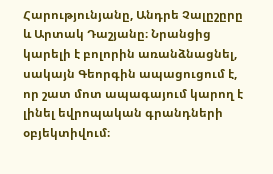Հարությունյանը, Անդրե Չալըշըրը և Արտակ Դաշյանը։ Նրանցից կարելի է բոլորին առանձնացնել, սակայն Գեորգին ապացուցում է, որ շատ մոտ ապագայում կարող է լինել եվրոպական գրանդների օբյեկտիվում։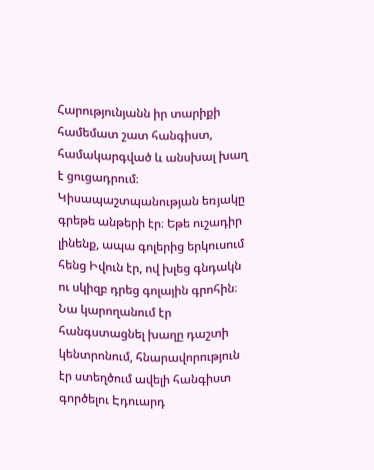Հարությունյանն իր տարիքի համեմատ շատ հանգիստ, համակարգված և անսխալ խաղ է ցուցադրում։
Կիսապաշտպանության եռյակը գրեթե անթերի էր։ Եթե ուշադիր լինենք, ապա գոլերից երկուսում հենց Իվուն էր, ով խլեց գնդակն ու սկիզբ դրեց գոլային գրոհին։ Նա կարողանում էր հանգստացնել խաղը դաշտի կենտրոնում, հնարավորություն էր ստեղծում ավելի հանգիստ գործելու Էդուարդ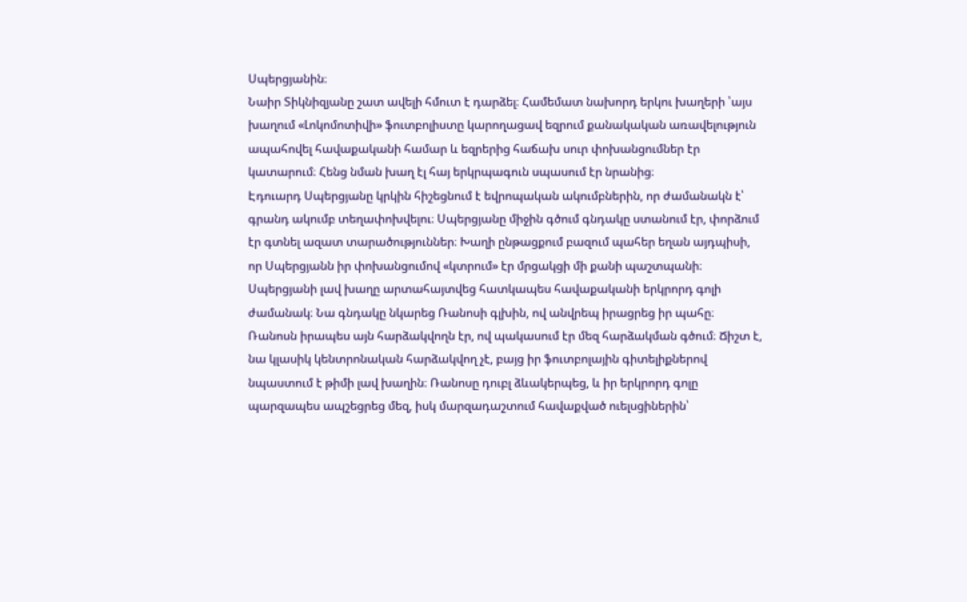Սպերցյանին։
Նաիր Տիկնիզյանը շատ ավելի հմուտ է դարձել։ Համեմատ նախորդ երկու խաղերի ՝այս խաղում «Լոկոմոտիվի» ֆուտբոլիստը կարողացավ եզրում քանակական առավելություն ապահովել հավաքականի համար և եզրերից հաճախ սուր փոխանցումներ էր կատարում։ Հենց նման խաղ էլ հայ երկրպագուն սպասում էր նրանից։
Էդուարդ Սպերցյանը կրկին հիշեցնում է եվրոպական ակումբներին, որ ժամանակն է՝ գրանդ ակումբ տեղափոխվելու։ Սպերցյանը միջին գծում գնդակը ստանում էր, փորձում էր գտնել ազատ տարածություններ։ Խաղի ընթացքում բազում պահեր եղան այդպիսի, որ Սպերցյանն իր փոխանցումով «կտրում» էր մրցակցի մի քանի պաշտպանի։ Սպերցյանի լավ խաղը արտահայտվեց հատկապես հավաքականի երկրորդ գոլի ժամանակ։ Նա գնդակը նկարեց Ռանոսի գլխին, ով անվրեպ իրացրեց իր պահը։
Ռանոսն իրապես այն հարձակվողն էր, ով պակասում էր մեզ հարձակման գծում։ Ճիշտ է, նա կլասիկ կենտրոնական հարձակվող չէ, բայց իր ֆուտբոլային գիտելիքներով նպաստում է թիմի լավ խաղին։ Ռանոսը դուբլ ձևակերպեց, և իր երկրորդ գոլը պարզապես ապշեցրեց մեզ, իսկ մարզադաշտում հավաքված ուելսցիներին՝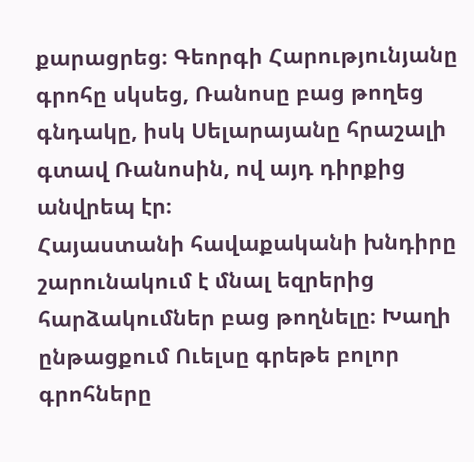քարացրեց։ Գեորգի Հարությունյանը գրոհը սկսեց, Ռանոսը բաց թողեց գնդակը, իսկ Սելարայանը հրաշալի գտավ Ռանոսին, ով այդ դիրքից անվրեպ էր։
Հայաստանի հավաքականի խնդիրը շարունակում է մնալ եզրերից հարձակումներ բաց թողնելը։ Խաղի ընթացքում Ուելսը գրեթե բոլոր գրոհները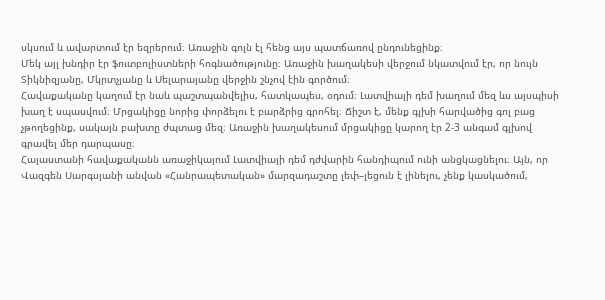սկսում և ավարտում էր եզրերում։ Առաջին գոլն էլ հենց այս պատճառով ընդունեցինք։
Մեկ այլ խնդիր էր ֆուտբոլիստների հոգնածությունը։ Առաջին խաղակեսի վերջում նկատվում էր, որ նույն Տիկնիզյանը, Մկրտչյանը և Սելարայանը վերջին շնչով էին գործում։
Հավաքականը կաղում էր նաև պաշտպանվելիս, հատկապես, օդում։ Լատվիայի դեմ խաղում մեզ ևս այսպիսի խաղ է սպասվում։ Մրցակիցը նորից փորձելու է բարձրից գրոհել։ Ճիշտ է, մենք գլխի հարվածից գոլ բաց չթողեցինք, սակայն բախտը ժպտաց մեզ։ Առաջին խաղակեսում մրցակիցը կարող էր 2-3 անգամ գլխով գրավել մեր դարպասը։
Հայաստանի հավաքականն առաջիկայում Լատվիայի դեմ դժվարին հանդիպում ունի անցկացնելու։ Այն, որ Վազգեն Սարգսյանի անվան «Հանրապետական» մարզադաշտը լեփ–լեցուն է լինելու, չենք կասկածում,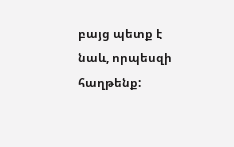բայց պետք է նաև, որպեսզի հաղթենք: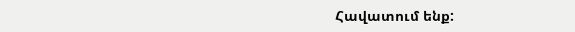Հավատում ենք: